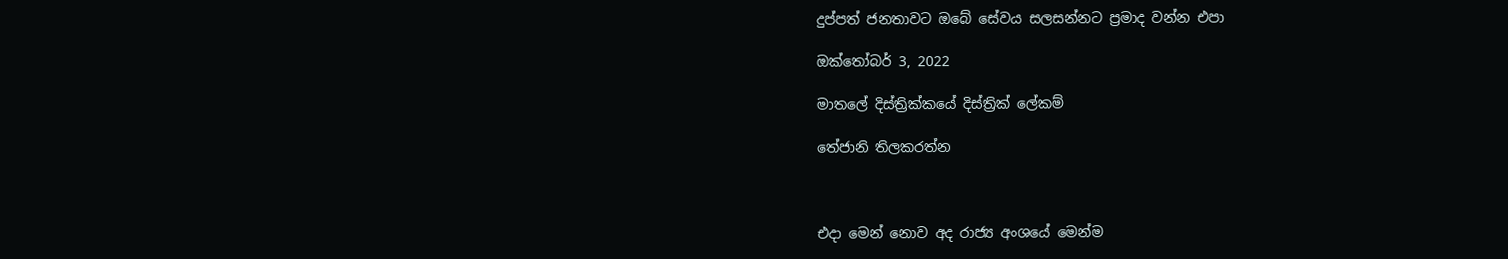දුප්පත් ජනතාවට ඔබේ සේවය සලසන්නට ප්‍රමාද වන්න එපා

ඔක්තෝබර් 3, 2022

මාතලේ දිස්ත්‍රික්කයේ දිස්ත්‍රික් ලේකම්

තේජානි තිලකරත්න



එදා මෙන් නොව අද රාජ්‍ය අංශයේ මෙන්ම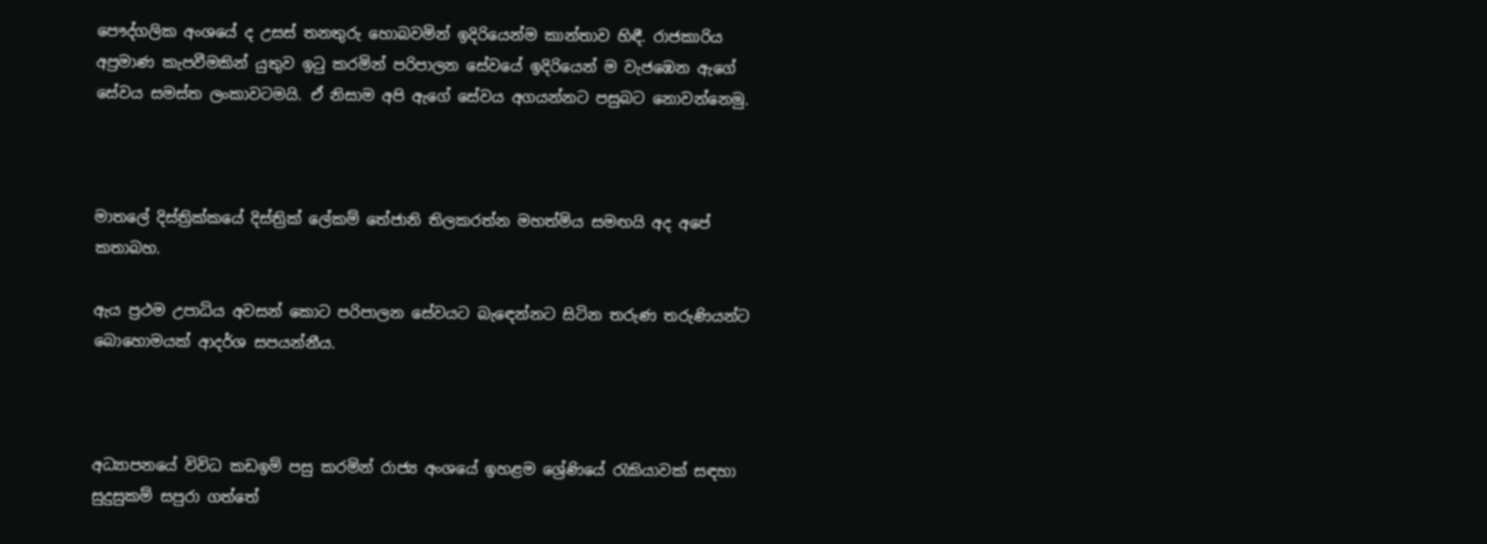පෞද්ගලික අංශයේ ද උසස් තනතුරු හොබවමින් ඉදිරියෙන්ම කාන්තාව හිඳී. රාජකාරිය අප්‍රමාණ කැපවීමකින් යුතුව ඉටු කරමින් පරිපාලන සේවයේ ඉදිරියෙන් ම වැජඹෙන ඇගේ සේවය සමස්ත ලංකාවටමයි. ඒ නිසාම අපි ඇගේ සේවය අගයන්නට පසුබට නොවන්නෙමු.



මාතලේ දිස්ත්‍රික්කයේ දිස්ත්‍රික් ලේකම් තේජානි තිලකරත්න මහත්මිය සමඟයි අද අපේ කතාබහ.

ඇය ප්‍රථම උපාධිය අවසන් කොට පරිපාලන සේවයට බැඳෙන්නට සිටින තරුණ තරුණියන්ට බොහොමයක් ආදර්ශ සපයන්නීය.



අධ්‍යාපනයේ විවිධ කඩඉම් පසු කරමින් රාජ්‍ය අංශයේ ඉහළම ශ්‍රේණියේ රැකියාවක් සඳහා සුදුසුකම් සපුරා ගත්තේ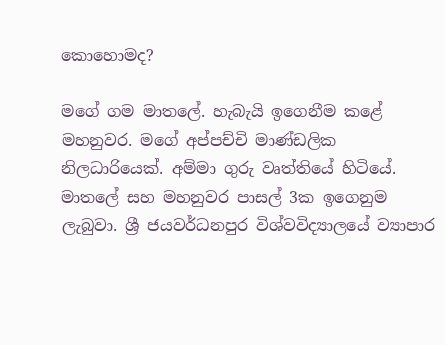කොහොමද?

මගේ ගම මාතලේ. හැබැයි ඉගෙනීම කළේ මහනුවර. මගේ අප්පච්චි මාණ්ඩලික නිලධාරියෙක්. අම්මා ගුරු වෘත්තියේ හිටියේ. මාතලේ සහ මහනුවර පාසල් 3ක ඉගෙනුම ලැබුවා. ශ්‍රී ජයවර්ධනපුර විශ්වවිද්‍යාලයේ ව්‍යාපාර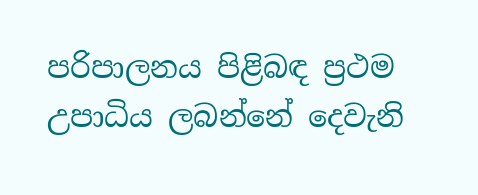පරිපාලනය පිළිබඳ ප්‍රථම උපාධිය ලබන්නේ දෙවැනි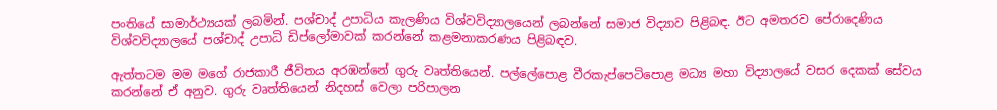පංතියේ සාමාර්ථ්‍යයක් ලබමින්. පශ්චාද් උපාධිය කැලණිය විශ්වවිද්‍යාලයෙන් ලබන්නේ සමාජ විද්‍යාව පිළිබඳ. ඊට අමතරව පේරාදෙණිය විශ්වවිද්‍යාලයේ පශ්චාද් උපාධි ඩිප්ලෝමාවක් කරන්නේ කළමනාකරණය පිළිබඳව.

ඇත්තටම මම මගේ රාජකාරී ජීවිතය අරඹන්නේ ගුරු වෘත්තියෙන්. පල්ලේපොළ වීරකැප්පෙටිපොළ මධ්‍ය මහා විද්‍යාලයේ වසර දෙකක් සේවය කරන්නේ ඒ අනුව. ගුරු වෘත්තියෙන් නිදහස් වෙලා පරිපාලන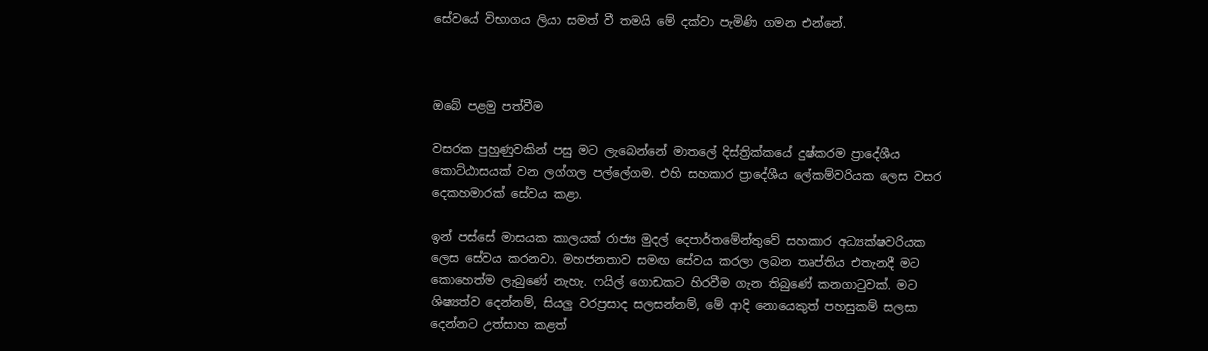සේවයේ විභාගය ලියා සමත් වී තමයි මේ දක්වා පැමිණි ගමන එන්නේ.



ඔබේ පළමු පත්වීම

වසරක පුහුණුවකින් පසු මට ලැබෙන්නේ මාතලේ දිස්ත්‍රික්කයේ දුෂ්කරම ප්‍රාදේශීය කොට්ඨාසයක් වන ලග්ගල පල්ලේගම. එහි සහකාර ප්‍රාදේශීය ලේකම්වරියක ලෙස වසර දෙකහමාරක් සේවය කළා.

ඉන් පස්සේ මාසයක කාලයක් රාජ්‍ය මුදල් දෙපාර්තමේන්තුවේ සහකාර අධ්‍යක්ෂවරියක ලෙස සේවය කරනවා. මහජනතාව සමඟ සේවය කරලා ලබන තෘප්තිය එතැනදී මට කොහෙත්ම ලැබුණේ නැහැ. ෆයිල් ගොඩකට හිරවීම ගැන තිබුණේ කනගාටුවක්. මට ශිෂ්‍යත්ව දෙන්නම්, සියලු වරප්‍රසාද සලසන්නම්, මේ ආදි නොයෙකුත් පහසුකම් සලසා දෙන්නට උත්සාහ කළත්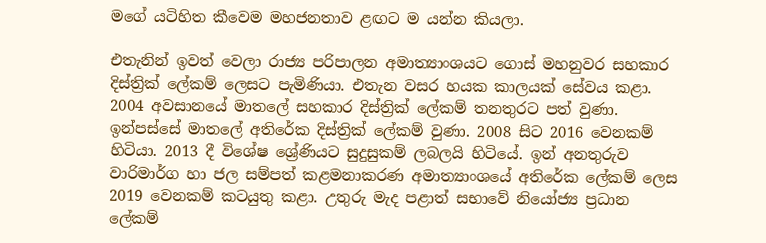මගේ යටිහිත කීවෙම මහජනතාව ළඟට ම යන්න කියලා.

එතැනින් ඉවත් වෙලා රාජ්‍ය පරිපාලන අමාත්‍යාංශයට ගොස් මහනුවර සහකාර දිස්ත්‍රික් ලේකම් ලෙසට පැමිණියා. එතැන වසර හයක කාලයක් සේවය කළා. 2004 අවසානයේ මාතලේ සහකාර දිස්ත්‍රික් ලේකම් තනතුරට පත් වුණා. ඉන්පස්සේ මාතලේ අතිරේක දිස්ත්‍රික් ලේකම් වුණා. 2008 සිට 2016 වෙනකම් හිටියා. 2013 දී විශේෂ ශ්‍රේණියට සුදුසුකම් ලබලයි හිටියේ. ඉන් අනතුරුව වාරිමාර්ග හා ජල සම්පත් කළමනාකරණ අමාත්‍යාංශයේ අතිරේක ලේකම් ලෙස 2019 වෙනකම් කටයුතු කළා. උතුරු මැද පළාත් සභාවේ නියෝජ්‍ය ප්‍රධාන ලේකම්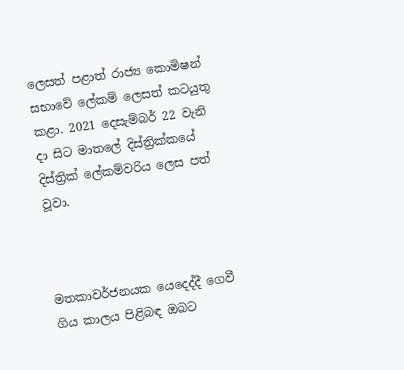ලෙසත් පළාත් රාජ්‍ය කොමිෂන් සභාවේ ලේකම් ලෙසත් කටයුතු කළා. 2021 දෙසැම්බර් 22 වැනි දා සිට මාතලේ දිස්ත්‍රික්කයේ දිස්ත්‍රික් ලේකම්වරිය ලෙස පත් වූවා.



මතකාවර්ජනයක යෙදෙද්දී ගෙවී ගිය කාලය පිළිබඳ ඔබට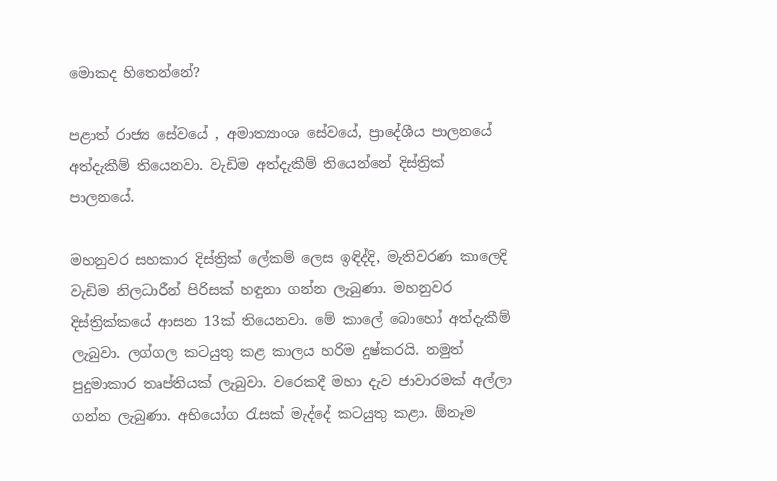මොකද හිතෙන්නේ?

පළාත් රාජ්‍ය සේවයේ , අමාත්‍යාංශ සේවයේ, ප්‍රාදේශීය පාලනයේ අත්දැකීම් තියෙනවා. වැඩිම අත්දැකීම් තියෙන්නේ දිස්ත්‍රික් පාලනයේ.

මහනුවර සහකාර දිස්ත්‍රික් ලේකම් ලෙස ඉඳිද්දි, මැතිවරණ කාලෙදි වැඩිම නිලධාරීන් පිරිසක් හඳුනා ගන්න ලැබුණා. මහනුවර දිස්ත්‍රික්කයේ ආසන 13ක් තියෙනවා. මේ කාලේ බොහෝ අත්දැකීම් ලැබුවා. ලග්ගල කටයුතු කළ කාලය හරිම දුෂ්කරයි. නමුත් පුදුමාකාර තෘප්තියක් ලැබුවා. වරෙකදී මහා දැව ජාවාරමක් අල්ලා ගන්න ලැබුණා. අභියෝග රැසක් මැද්දේ කටයුතු කළා. ඕනෑම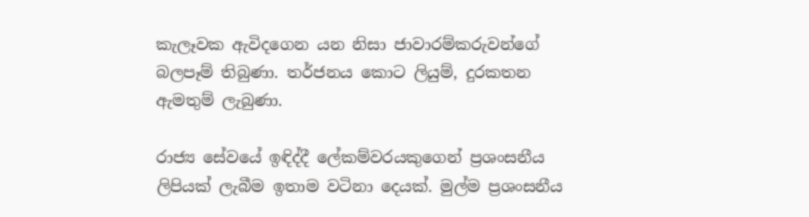කැලෑවක ඇවිදගෙන යන නිසා ජාවාරම්කරුවන්ගේ බලපෑම් තිබුණා. තර්ජනය කොට ලියුම්, දුරකතන ඇමතුම් ලැබුණා.

රාජ්‍ය සේවයේ ඉඳිද්දී ලේකම්වරයකුගෙන් ප්‍රශංසනීය ලිපියක් ලැබීම ඉතාම වටිනා දෙයක්. මුල්ම ප්‍රශංසනීය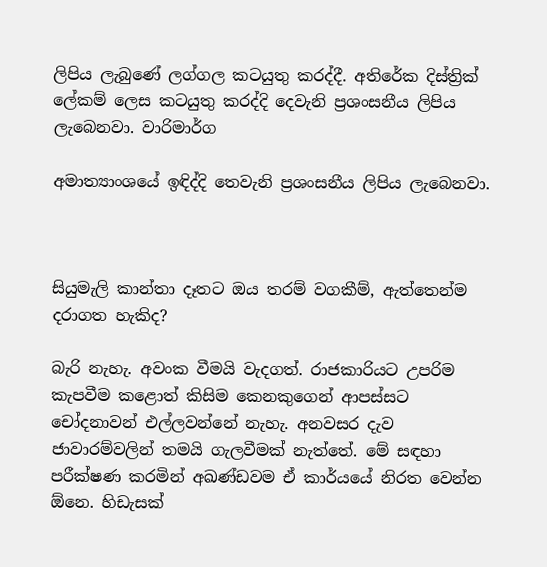ලිපිය ලැබුණේ ලග්ගල කටයුතු කරද්දී. අතිරේක දිස්ත්‍රික් ලේකම් ලෙස කටයුතු කරද්දි දෙවැනි ප්‍රශංසනීය ලිපිය ලැබෙනවා. වාරිමාර්ග

අමාත්‍යාංශයේ ඉඳිද්දි තෙවැනි ප්‍රශංසනීය ලිපිය ලැබෙනවා.



සියුමැලි කාන්තා දෑතට ඔය තරම් වගකීම්, ඇත්තෙන්ම දරාගත හැකිද?

බැරි නැහැ. අවංක වීමයි වැදගත්. රාජකාරියට උපරිම කැපවීම කළොත් කිසිම කෙනකුගෙන් ආපස්සට චෝදනාවන් එල්ලවන්නේ නැහැ. අනවසර දැව ජාවාරම්වලින් තමයි ගැලවීමක් නැත්තේ. මේ සඳහා පරීක්ෂණ කරමින් අඛණ්ඩවම ඒ කාර්යයේ නිරත වෙන්න ඕනෙ. හිඩැසක්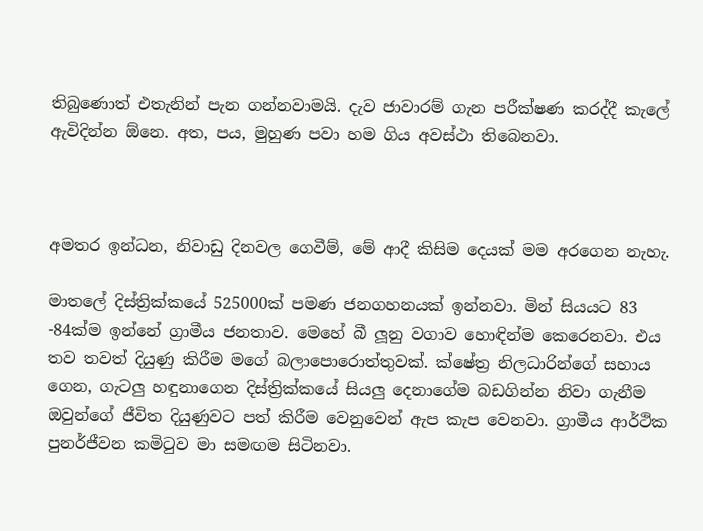තිබුණොත් එතැනින් පැන ගන්නවාමයි. දැව ජාවාරම් ගැන පරීක්ෂණ කරද්දී කැලේ ඇවිදින්න ඕනෙ. අත, පය, මුහුණ පවා හම ගිය අවස්ථා තිබෙනවා.



අමතර ඉන්ධන, නිවාඩු දිනවල ගෙවීම්, මේ ආදී කිසිම දෙයක් මම අරගෙන නැහැ.

මාතලේ දිස්ත්‍රික්කයේ 525000ක් පමණ ජනගහනයක් ඉන්නවා. මින් සියයට 83 -84ක්ම ඉන්නේ ග්‍රාමීය ජනතාව. මෙහේ බී ලූනු වගාව හොඳින්ම කෙරෙනවා. එය තව තවත් දියුණු කිරීම මගේ බලාපොරොත්තුවක්. ක්ෂේත්‍ර නිලධාරින්ගේ සහාය ගෙන, ගැටලු හඳුනාගෙන දිස්ත්‍රික්කයේ සියලු දෙනාගේම බඩගින්න නිවා ගැනීම ඔවුන්ගේ ජීවිත දියුණුවට පත් කිරීම වෙනුවෙන් ඇප කැප වෙනවා. ග්‍රාමීය ආර්ථික පුනර්ජීවන කමිටුව මා සමඟම සිටිනවා.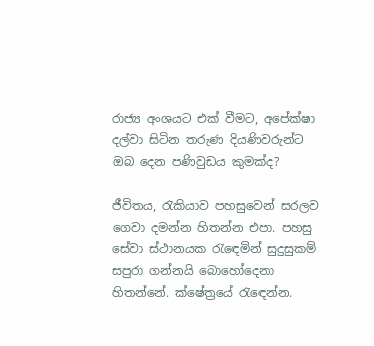රාජ්‍ය අංශයට එක් වීමට, අපේක්ෂා දල්වා සිටින තරුණ දියණිවරුන්ට ඔබ දෙන පණිවුඩය කුමක්ද?

ජීවිතය, රැකියාව පහසුවෙන් සරලව ගෙවා දමන්න හිතන්න එපා. පහසු සේවා ස්ථානයක රැඳෙමින් සුදුසුකම් සපුරා ගන්නයි බොහෝදෙනා හිතන්නේ. ක්ෂේත්‍රයේ රැඳෙන්න.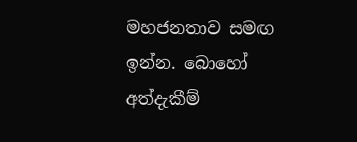මහජනතාව සමඟ ඉන්න. බොහෝ අත්දැකීම්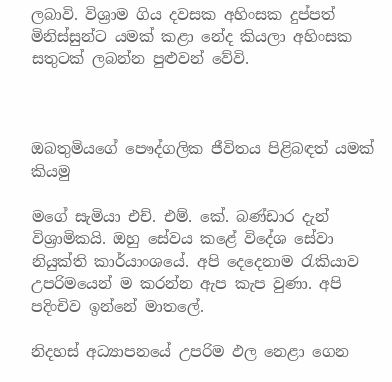ලබාවි. විශ්‍රාම ගිය දවසක අහිංසක දුප්පත් මිනිස්සුන්ට යමක් කළා නේද කියලා අහිංසක සතුටක් ලබන්න පුළුවන් වේවි.



ඔබතුමියගේ පෞද්ගලික ජීවිතය පිළිබඳත් යමක් කියමු

මගේ සැමියා එච්. එම්. කේ. බණ්ඩාර දැන් විශ්‍රාමිකයි. ඔහු සේවය කළේ විදේශ සේවා නියුක්ති කාර්යාංශයේ. අපි දෙදෙනාම රැකියාව උපරිමයෙන් ම කරන්න ඇප කැප වුණා. අපි පදිංචිව ඉන්නේ මාතලේ.

නිදහස් අධ්‍යාපනයේ උපරිම ඵල නෙළා ගෙන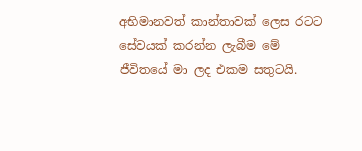අභිමානවත් කාන්තාවක් ලෙස රටට සේවයක් කරන්න ලැබීම මේ ජීවිතයේ මා ලද එකම සතුටයි.